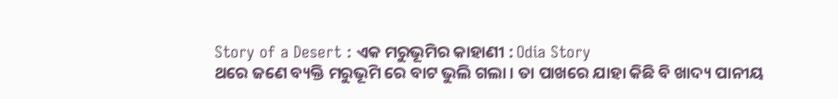Story of a Desert : ଏକ ମରୁଭୂମିର କାହାଣୀ : Odia Story
ଥରେ ଜଣେ ବ୍ୟକ୍ତି ମରୁଭୂମି ରେ ବାଟ ଭୁଲି ଗଲା । ତା ପାଖରେ ଯାହା କିଛି ବି ଖାଦ୍ୟ ପାନୀୟ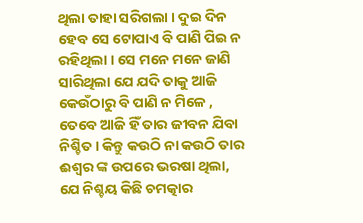ଥିଲା ତାହା ସରିଗଲା । ଦୁଇ ଦିନ ହେବ ସେ ଟୋପାଏ ବି ପାଣି ପିଇ ନ ରହିଥିଲା । ସେ ମନେ ମନେ ଜାଣି ସାରିଥିଲା ଯେ ଯଦି ତାକୁ ଆଜି କେଉଁଠାରୁ ବି ପାଣି ନ ମିଳେ , ତେବେ ଆଜି ହିଁ ତାର ଜୀବନ ଯିବା ନିଶ୍ଚିତ। କିନ୍ତୁ କଉଠି ନା କଉଠି ତାର ଈଶ୍ୱର ଙ୍କ ଉପରେ ଭରଷା ଥିଲା, ଯେ ନିଶ୍ଚୟ କିଛି ଚମତ୍କାର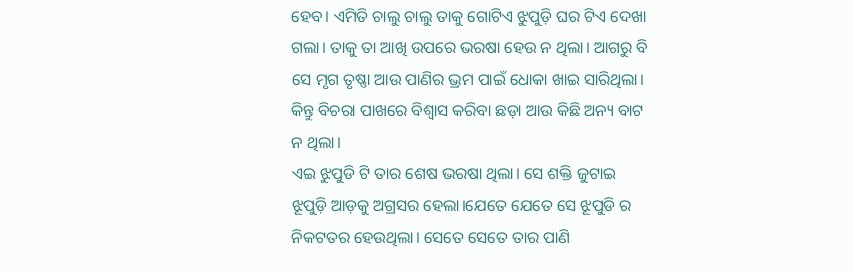ହେବ। ଏମିତି ଚାଲୁ ଚାଲୁ ତାକୁ ଗୋଟିଏ ଝୁପୁଡ଼ି ଘର ଟିଏ ଦେଖା ଗଲା। ତାକୁ ତା ଆଖି ଉପରେ ଭରଷା ହେଉ ନ ଥିଲା। ଆଗରୁ ବି ସେ ମୃଗ ତୃଷ୍ଣା ଆଉ ପାଣିର ଭ୍ରମ ପାଇଁ ଧୋକା ଖାଇ ସାରିଥିଲା। କିନ୍ତୁ ବିଚରା ପାଖରେ ବିଶ୍ୱାସ କରିବା ଛଡ଼ା ଆଉ କିଛି ଅନ୍ୟ ବାଟ ନ ଥିଲା।
ଏଇ ଝୁପୁଡି ଟି ତାର ଶେଷ ଭରଷା ଥିଲା। ସେ ଶକ୍ତି ଜୁଟାଇ ଝୂପୁଡ଼ି ଆଡ଼କୁ ଅଗ୍ରସର ହେଲା।ଯେତେ ଯେତେ ସେ ଝୂପୁଡି ର ନିକଟତର ହେଉଥିଲା। ସେତେ ସେତେ ତାର ପାଣି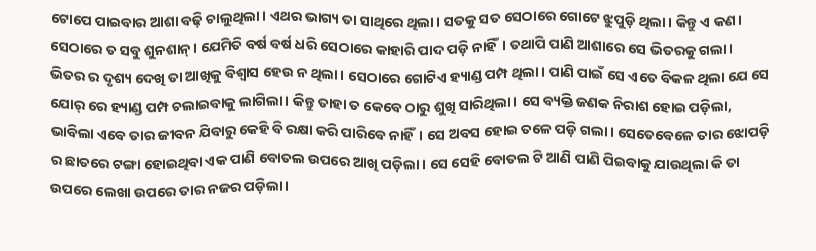ଟୋପେ ପାଇବାର ଆଶା ବଢ଼ି ଚାଲୁଥିଲା। ଏଥର ଭାଗ୍ୟ ତା ସାଥିରେ ଥିଲା। ସତକୁ ସତ ସେଠାରେ ଗୋଟେ ଝୁପୁଡ଼ି ଥିଲା। କିନ୍ତୁ ଏ କଣ। ସେଠାରେ ତ ସବୁ ଶୁନଶାନ୍। ଯେମିତି ବର୍ଷ ବର୍ଷ ଧରି ସେଠାରେ କାହାରି ପାଦ ପଡ଼ି ନାହିଁ। ତଥାପି ପାଣି ଆଶାରେ ସେ ଭିତରକୁ ଗଲା। ଭିତର ର ଦୃଶ୍ୟ ଦେଖି ତା ଆଖିକୁ ବିଶ୍ବାସ ହେଉ ନ ଥିଲା। ସେଠାରେ ଗୋଟିଏ ହ୍ୟାଣ୍ଡ ପମ୍ପ ଥିଲା। ପାଣି ପାଇଁ ସେ ଏତେ ବିକଳ ଥିଲା ଯେ ସେ ଯୋର୍ ରେ ହ୍ୟାଣ୍ଡ ପମ୍ପ ଚଲାଇବାକୁ ଲାଗିଲା। କିନ୍ତୁ ତାହା ତ କେବେ ଠାରୁ ଶୁଖି ସାରିଥିଲା। ସେ ବ୍ୟକ୍ତି ଜଣକ ନିରାଶ ହୋଇ ପଡ଼ିଲା, ଭାବିଲା ଏବେ ତାର ଜୀବନ ଯିବାରୁ କେହି ବି ରକ୍ଷା କରି ପାରିବେ ନାହିଁ। ସେ ଅବସ ହୋଇ ତଳେ ପଡ଼ି ଗଲା। ସେତେବେଳେ ତାର ଝୋପଡ଼ି ର ଛାତରେ ଟଙ୍ଗା ହୋଇଥିବା ଏକ ପାଣି ବୋତଲ ଉପରେ ଆଖି ପଡ଼ିଲା। ସେ ସେହି ବୋତଲ ଟି ଆଣି ପାଣି ପିଇବାକୁ ଯାଉଥିଲା କି ତା ଉପରେ ଲେଖା ଉପରେ ତାର ନଜର ପଡ଼ିଲା।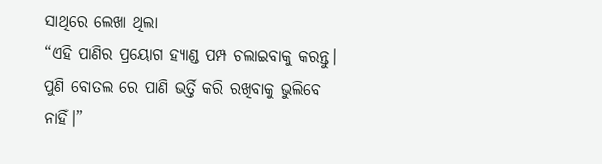ସାଥିରେ ଲେଖା ଥିଲା
“ଏହି ପାଣିର ପ୍ରୟୋଗ ହ୍ୟାଣ୍ଡ ପମ୍ପ ଚଲାଇବାକୁ କରନ୍ତୁ। ପୁଣି ବୋତଲ ରେ ପାଣି ଭର୍ତ୍ତି କରି ରଖିବାକୁ ଭୁଲିବେ ନାହିଁ।”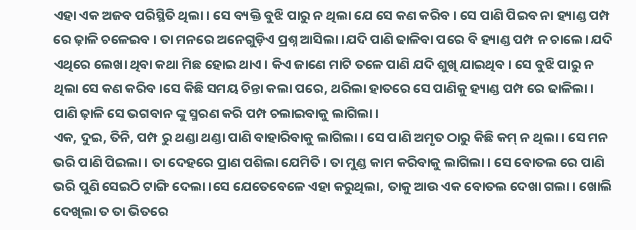ଏହା ଏକ ଅଜବ ପରିସ୍ଥିତି ଥିଲା। ସେ ବ୍ୟକ୍ତି ବୁଝି ପାରୁ ନ ଥିଲା ଯେ ସେ କଣ କରିବ। ସେ ପାଣି ପିଇବ ନା ହ୍ୟାଣ୍ଡ ପମ୍ପ ରେ ଢ଼ାଳି ଚଳେଇବ । ତା ମନରେ ଅନେଗୁଡ଼ିଏ ପ୍ରଶ୍ନ ଆସିଲା।ଯଦି ପାଣି ଢାଳିବା ପରେ ବି ହ୍ୟାଣ୍ଡ ପମ୍ପ ନ ଚାଲେ। ଯଦି ଏଥିରେ ଲେଖା ଥିବା କଥା ମିଛ ହୋଇ ଥାଏ। କିଏ ଜାଣେ ମାଟି ତଳେ ପାଣି ଯଦି ଶୁଖି ଯାଇଥିବ। ସେ ବୁଝି ପାରୁ ନ ଥିଲା ସେ କଣ କରିବ।ସେ କିଛି ସମୟ ଚିନ୍ତା କଲା ପରେ, ଥରିଲା ହାତରେ ସେ ପାଣିକୁ ହ୍ୟାଣ୍ଡ ପମ୍ପ ରେ ଢାଳିଲା। ପାଣି ଢ଼ାଳି ସେ ଭଗବାନ ଙ୍କୁ ସ୍ମରଣ କରି ପମ୍ପ ଚଲାଇବାକୁ ଲାଗିଲା।
ଏକ, ଦୁଇ, ତିନି, ପମ୍ପ ରୁ ଥଣ୍ଡା ଥଣ୍ଡା ପାଣି ବାହାରିବାକୁ ଲାଗିଲା। ସେ ପାଣି ଅମୃତ ଠାରୁ କିଛି କମ୍ ନ ଥିଲା। ସେ ମନ ଭରି ପାଣି ପିଇଲା। ତା ଦେହରେ ପ୍ରାଣ ପଶିଲା ଯେମିତି। ତା ମୁଣ୍ଡ କାମ କରିବାକୁ ଲାଗିଲା। ସେ ବୋତଲ ରେ ପାଣି ଭରି ପୁଣି ସେଇଠି ଟାଙ୍ଗି ଦେଲା।ସେ ଯେତେବେଳେ ଏହା କରୁଥିଲା, ତାକୁ ଆଉ ଏକ ବୋତଲ ଦେଖା ଗଲା। ଖୋଲି ଦେଖିଲା ତ ତା ଭିତରେ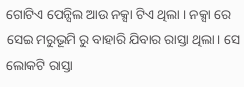ଗୋଟିଏ ପେନ୍ସିଲ ଆଉ ନକ୍ସା ଟିଏ ଥିଲା । ନକ୍ସା ରେ ସେଇ ମରୁଭୂମି ରୁ ବାହାରି ଯିବାର ରାସ୍ତା ଥିଲା। ସେ ଲୋକଟି ରାସ୍ତା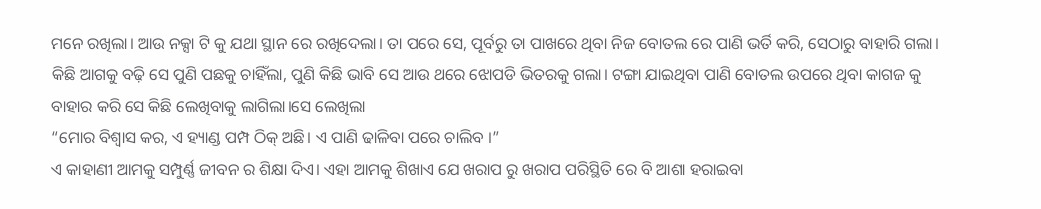ମନେ ରଖିଲା। ଆଉ ନକ୍ସା ଟି କୁ ଯଥା ସ୍ଥାନ ରେ ରଖିଦେଲା। ତା ପରେ ସେ, ପୂର୍ବରୁ ତା ପାଖରେ ଥିବା ନିଜ ବୋତଲ ରେ ପାଣି ଭର୍ତି କରି, ସେଠାରୁ ବାହାରି ଗଲା।
କିଛି ଆଗକୁ ବଢ଼ି ସେ ପୁଣି ପଛକୁ ଚାହିଁଲା, ପୁଣି କିଛି ଭାବି ସେ ଆଉ ଥରେ ଝୋପଡି ଭିତରକୁ ଗଲା। ଟଙ୍ଗା ଯାଇଥିବା ପାଣି ବୋତଲ ଉପରେ ଥିବା କାଗଜ କୁ ବାହାର କରି ସେ କିଛି ଲେଖିବାକୁ ଲାଗିଲା।ସେ ଲେଖିଲା
“ମୋର ବିଶ୍ୱାସ କର, ଏ ହ୍ୟାଣ୍ଡ ପମ୍ପ ଠିକ୍ ଅଛି। ଏ ପାଣି ଢାଳିବା ପରେ ଚାଲିବ ।”
ଏ କାହାଣୀ ଆମକୁ ସମ୍ପୁର୍ଣ୍ଣ ଜୀବନ ର ଶିକ୍ଷା ଦିଏ। ଏହା ଆମକୁ ଶିଖାଏ ଯେ ଖରାପ ରୁ ଖରାପ ପରିସ୍ଥିତି ରେ ବି ଆଶା ହରାଇବା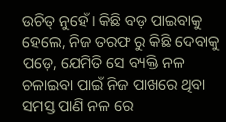ଉଚିତ୍ ନୁହେଁ। କିଛି ବଡ଼ ପାଇବାକୁ ହେଲେ, ନିଜ ତରଫ ରୁ କିଛି ଦେବାକୁ ପଡ଼େ, ଯେମିତି ସେ ବ୍ୟକ୍ତି ନଳ ଚଳାଇବା ପାଇଁ ନିଜ ପାଖରେ ଥିବା ସମସ୍ତ ପାଣି ନଳ ରେ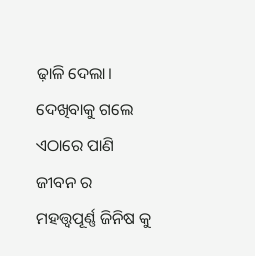ଢ଼ାଳି ଦେଲା। ଦେଖିବାକୁ ଗଲେ ଏଠାରେ ପାଣି ଜୀବନ ର ମହତ୍ତ୍ଵପୂର୍ଣ୍ଣ ଜିନିଷ କୁ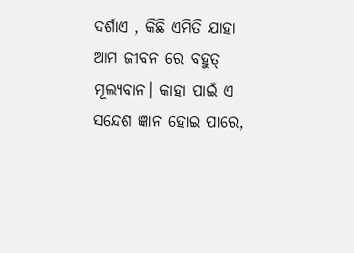ଦର୍ଶାଏ , କିଛି ଏମିତି ଯାହା ଆମ ଜୀବନ ରେ ବହୁତ୍ ମୂଲ୍ୟବାନ। କାହା ପାଇଁ ଏ ସନ୍ଦେଶ ଜ୍ଞାନ ହୋଇ ପାରେ,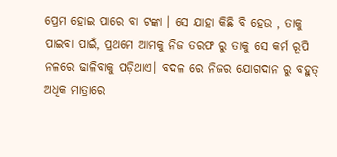ପ୍ରେମ ହୋଇ ପାରେ ବା ଟଙ୍କା । ସେ ଯାହା କିଛି ବି ହେଉ , ତାକୁ ପାଇବା ପାଇଁ, ପ୍ରଥମେ ଆମକୁ ନିଜ ତରଫ ରୁ ତାକୁ ସେ କର୍ମ ରୂପି ନଳରେ ଢାଳିବାକୁ ପଡ଼ିଥାଏ। ବଦଳ ରେ ନିଜର ଯୋଗଦାନ ରୁ ବହୁତ୍ ଅଧିକ ମାତ୍ରାରେ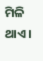ମିଳି ଥାଏ।